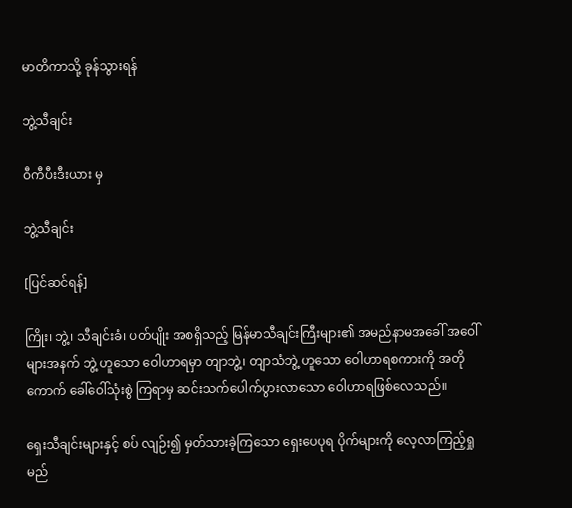မာတိကာသို့ ခုန်သွားရန်

ဘွဲ့သီချင်း

ဝီကီပီးဒီးယား မှ

ဘွဲ့သီချင်း

[ပြင်ဆင်ရန်]

ကြိုး၊ ဘွဲ့၊ သီချင်းခံ၊ ပတ်ပျိုး အစရှိသည့် မြန်မာသီချင်းကြီးများ၏ အမည်နာမအခေါ် အဝေါ် များအနက် ဘွဲ့ ဟူသော ဝေါဟာရမှာ တျာဘွဲ့၊ တျာသံဘွဲ့ ဟူသော ဝေါဟာရစကားကို အတို ကောက် ခေါ်ဝေါ်သုံးစွဲ ကြရာမှ ဆင်းသက်ပေါက်ပွားလာသော ဝေါဟာရဖြစ်လေသည်။

ရှေးသီချင်းများနှင့် စပ် လျဉ်း၍ မှတ်သားခဲ့ကြသော ရှေးပေပုရ ပိုက်များကို လေ့လာကြည့်ရှုမည်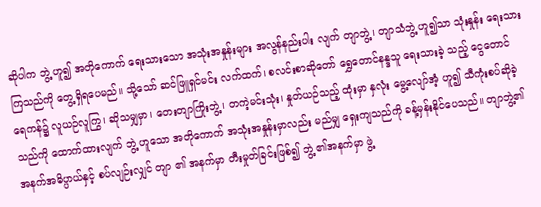ဆိုပါက ဘွဲ့ ဟူ၍ အတိုကောက် ရေးသားသော အသုံးအနှုန်းများ အလွန်နည်းပါး လျက် တျာဘွဲ့၊ တျာသံဘွဲ့ ဟူ၍သာ သုံးနှုန်း ရေးသား ကြသည်ကို တွေ့ရှိရပေမည်။ သို့သော် ဆင်ဖြူရှင်မင်း လက်ထက်၊ စလင်းစာဆိုတော် ရွှေတောင်နန္ဒသူ ရေးသားခဲ့ သည့် ငွေတောင် ရေကန်၌ လူယဉ်လူကြွ၊ ဆိုသမျှမှာ၊ တေးတျာကြိုးဘွဲ့၊ တကဲ့မင်းသုံး၊ နှုတ်ယဉ်သည့် ထုံးမှာ နှလုံး မွေ့လျော်အံ့ ဟူ၍ သီကုံးစပ်ဆိုခဲ့သည်ကို ထောက်ထားလျက် ဘွဲ့ ဟူသော အတိုကောက် အသုံးအနှုန်းမှာလည်း မည်မျှ ရှေးကျသည်ကို ခန့်မှန်းနိုင်ပေသည်။ တျာဘွဲ့၏ အနက်အဓိပ္ပာယ်နှင့် စပ်လျဉ်းလျှင် တျာ ၏ အနက်မှာ တီးမှုတ်ခြင်းဖြစ်၍ ဘွဲ့ ၏အနက်မှာ ဖွဲ့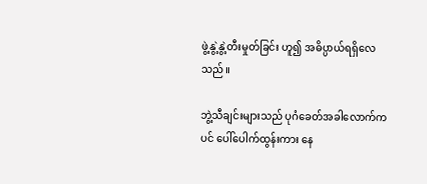ဖွဲ့နွဲ့နွဲ့တီးမှုတ်ခြင်း ဟူ၍ အဓိပ္ပာယ်ရရှိလေသည်။

ဘွဲ့သီချင်းများသည် ပုဂံခေတ်အခါလောက်ကပင် ပေါ်ပေါက်ထွန်းကား နေ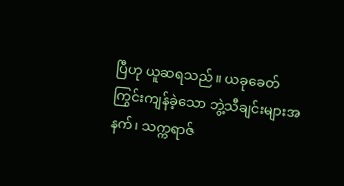ပြီဟု ယူဆရသည်။ ယခုခေတ် ကြွင်းကျန်ခဲ့သော ဘွဲ့သီချင်းများအနက်၊ သက္ကရာဇ်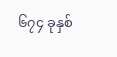၆၇၄ ခုနှစ်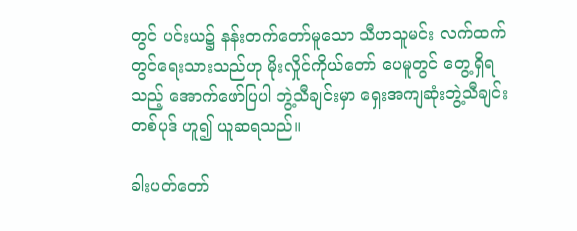တွင် ပင်းယ၌ နန်းတက်တော်မူသော သီဟသူမင်း လက်ထက်တွင်ရေးသားသည်ဟု မိုးလှိုင်ကိုယ်တော် ပေမူတွင် တွေ့ရှိရသည့် အောက်ဖော်ပြပါ ဘွဲ့သီချင်းမှာ ရှေးအကျဆုံးဘွဲ့သီချင်းတစ်ပုဒ် ဟူ၍ ယူဆရသည်။

ခါးပတ်တော်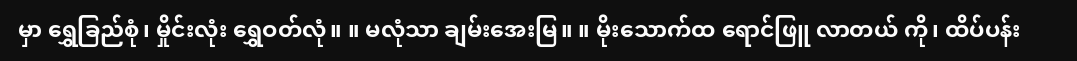မှာ ရွှေခြည်စုံ၊ မှိုင်းလုံး ရွှေဝတ်လုံ။ ။ မလုံသာ ချမ်းအေးမြ။ ။ မိုးသောက်ထ ရောင်ဖြူ လာတယ် ကို၊ ထိပ်ပန်း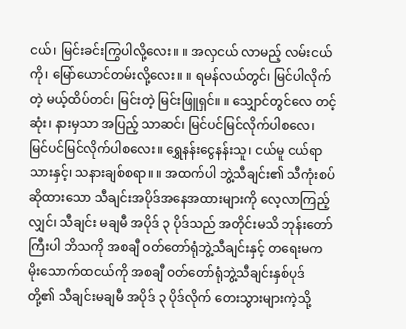ငယ်၊ မြင်းခင်းကြွပါလို့လေး။ ။ အလှငယ် လာမည့် လမ်းငယ်ကို၊ မြော်ယောင်တမ်းလို့လေး။ ။ ရမန်လယ်တွင်၊ မြင်ပါလိုက်တဲ့ မယ့်ထိပ်တင်၊ မြင်းတဲ့ မြင်းဖြူရှင်။ ။ သျှောင်တွင်လေ တင့်ဆုံး၊ နားမှသာ အပြည့် သာဆင်၊ မြင်ပင်မြင်လိုက်ပါစလေ၊ မြင်ပင်မြင်လိုက်ပါစလေး။ ရွှေနန်းငွေနန်းသူ၊ ငယ်မူ ငယ်ရာ သားနှင့်၊ သနားချစ်စရာ။ ။ အထက်ပါ ဘွဲ့သီချင်း၏ သီကုံးစပ်ဆိုထားသော သီချင်းအပိုဒ်အနေအထားများကို လေ့လာကြည့်လျှင်၊ သီချင်း မချမီ အပိုဒ် ၃ ပိုဒ်သည် အတိုင်းမသိ ဘုန်းတော်ကြီးပါ ဘိသကို အစချီ ဝတ်တော်ရုံဘွဲ့သီချင်းနှင့် တရေးမက မိုးသောက်ထငယ်ကို အစချီ ဝတ်တော်ရုံဘွဲ့သီချင်းနှစ်ပုဒ် တို့၏ သီချင်းမချမီ အပိုဒ် ၃ ပိုဒ်လိုက် တေးသွားများကဲ့သို့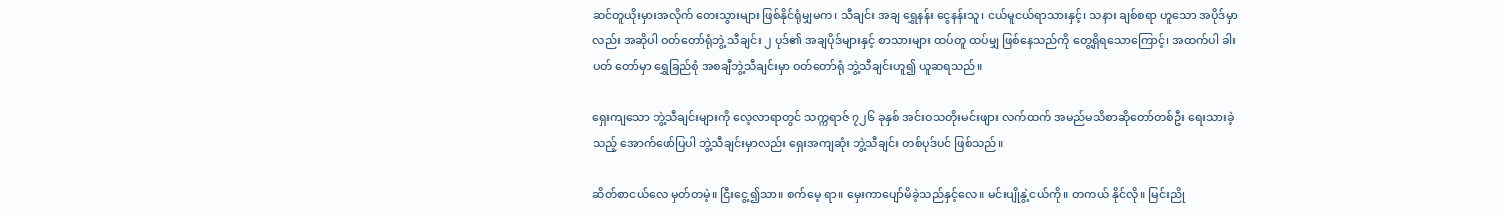ဆင်တူယိုးမှားအလိုက် တေးသွားများ ဖြစ်နိုင်ရုံမျှမက၊ သီချင်း အချ ရွှေနန်း ငွေနန်းသူ၊ ငယ်မူငယ်ရာသားနှင့်၊ သနား ချစ်စရာ ဟူသော အပိုဒ်မှာလည်း အဆိုပါ ဝတ်တော်ရုံဘွဲ့ သီချင်း ၂ ပုဒ်၏ အချပိုဒ်များနှင့် စာသားများ ထပ်တူ ထပ်မျှ ဖြစ်နေသည်ကို တွေ့ရှိရသောကြောင့်၊ အထက်ပါ ခါးပတ် တော်မှာ ရွှေခြည်စုံ အစချီဘွဲ့သီချင်းမှာ ဝတ်တော်ရုံ ဘွဲ့သီချင်းဟူ၍ ယူဆရသည်။

ရှေးကျသော ဘွဲ့သီချင်းများကို လေ့လာရာတွင် သက္ကရာဇ် ၇၂၆ ခုနှစ် အင်းဝသတိုးမင်းဖျား လက်ထက် အမည်မသိစာဆိုတော်တစ်ဦး ရေးသားခဲ့သည့် အောက်ဖော်ပြပါ ဘွဲ့သီချင်းမှာလည်း ရှေးအကျဆုံး ဘွဲ့သီချင်း တစ်ပုဒ်ပင် ဖြစ်သည်။

ဆိတ်စာငယ်လေ မှတ်တမဲ့။ ငြီးငွေ့၍သာ။ စက်မေ့ ရာ။ မှေးကာပျော်မိခဲ့သည်နှင့်လေ။ မင်းပျိုနွဲ့ငယ်ကို။ တကယ် နိုင်လို။ မြင်းညို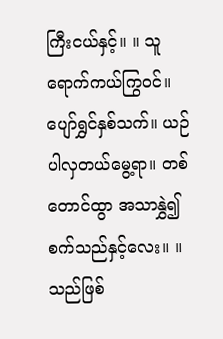ကြီးငယ်နှင့်။ ။ သူရောက်ကယ်ကြွဝင်။ ပျော်ရွှင်နှစ်သက်။ ယဉ်ပါလှတယ်မွေ့ရာ။ တစ်တောင်ထွာ အသာနွှဲ၍ စက်သည်နှင့်လေး။ ။ သည်ဖြစ်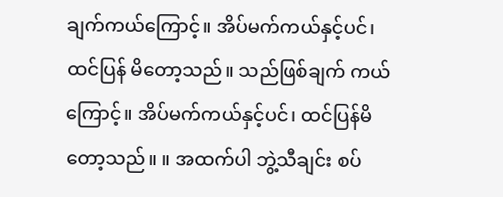ချက်ကယ်ကြောင့်။ အိပ်မက်ကယ်နှင့်ပင်၊ ထင်ပြန် မိတော့သည်။ သည်ဖြစ်ချက် ကယ်ကြောင့်။ အိပ်မက်ကယ်နှင့်ပင်၊ ထင်ပြန်မိတော့သည်။ ။ အထက်ပါ ဘွဲ့သီချင်း စပ်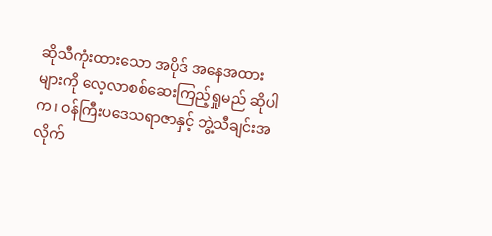ဆိုသီကုံးထားသော အပိုဒ် အနေအထားများကို လေ့လာစစ်ဆေးကြည့်ရှုမည် ဆိုပါက၊ ဝန်ကြီးပဒေသရာဇာနှင့် ဘွဲ့သီချင်းအလိုက်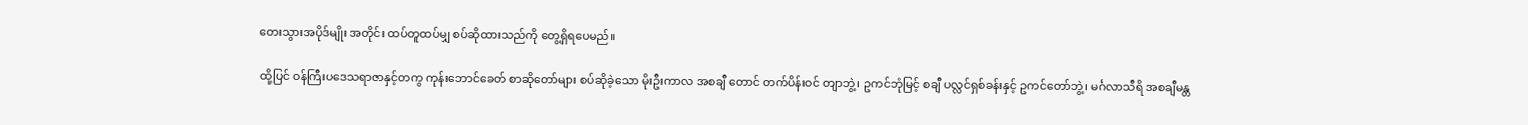တေးသွားအပိုဒ်မျိုး အတိုင်း ထပ်တူထပ်မျှ စပ်ဆိုထားသည်ကို တွေ့ရှိရပေမည်။

ထို့ပြင် ဝန်ကြီးပဒေသရာဇာနှင့်တကွ ကုန်းဘောင်ခေတ် စာဆိုတော်များ စပ်ဆိုခဲ့သော မိုးဦးကာလ အစချီ တောင် တက်ပိန်းဝင် တျာဘွဲ့၊ ဥကင်ဘုံမြင့် စချီ ပလ္လင်ရှစ်ခန်းနှင့် ဥကင်တော်ဘွဲ့၊ မင်္ဂလာသီရိ အစချီမန္တ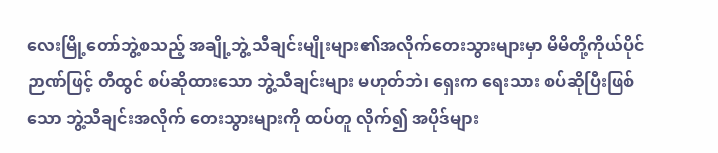လေးမြို့တော်ဘွဲ့စသည့် အချို့ဘွဲ့ သီချင်းမျိုးများ၏အလိုက်တေးသွားများမှာ မိမိတို့ကိုယ်ပိုင်ဉာဏ်ဖြင့် တီထွင် စပ်ဆိုထားသော ဘွဲ့သီချင်းများ မဟုတ်ဘဲ၊ ရှေးက ရေးသား စပ်ဆိုပြီးဖြစ်သော ဘွဲ့သီချင်းအလိုက် တေးသွားများကို ထပ်တူ လိုက်၍ အပိုဒ်များ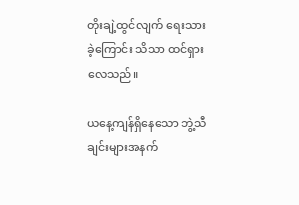တိုးချဲ့ထွင်လျက် ရေးသားခဲ့ကြောင်း သိသာ ထင်ရှားလေသည်။

ယနေ့ကျန်ရှိနေသော ဘွဲ့သီချင်းများအနက်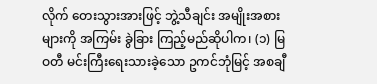လိုက် တေးသွားအားဖြင့် ဘွဲ့သီချင်း အမျိုးအစားများကို အကြမ်း ခွဲခြား ကြည့်မည်ဆိုပါက၊ (၁) မြဝတီ မင်းကြီးရေးသားခဲ့သော ဥကင်ဘုံမြင့် အစချီ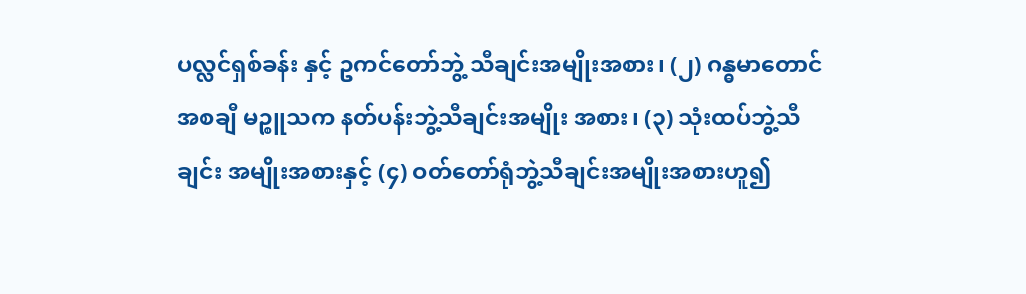ပလ္လင်ရှစ်ခန်း နှင့် ဥကင်တော်ဘွဲ့ သီချင်းအမျိုးအစား၊ (၂) ဂန္ဓမာတောင် အစချီ မဉ္စူသက နတ်ပန်းဘွဲ့သီချင်းအမျိုး အစား၊ (၃) သုံးထပ်ဘွဲ့သီချင်း အမျိုးအစားနှင့် (၄) ဝတ်တော်ရုံဘွဲ့သီချင်းအမျိုးအစားဟူ၍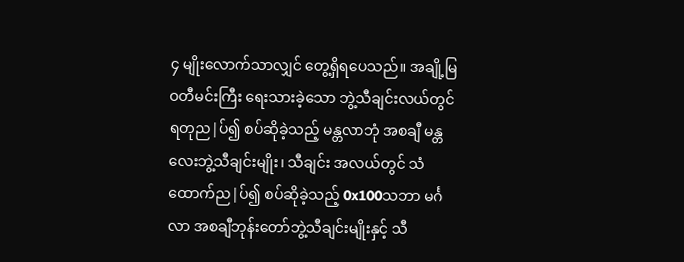၄ မျိုးလောက်သာလျှင် တွေ့ရှိရပေသည်။ အချို့မြဝတီမင်းကြီး ရေးသားခဲ့သော ဘွဲ့သီချင်းလယ်တွင် ရတုည|ပ်၍ စပ်ဆိုခဲ့သည့် မန္တလာဘုံ အစချီ မန္တလေးဘွဲ့သီချင်းမျိုး၊ သီချင်း အလယ်တွင် သံထောက်ည|ပ်၍ စပ်ဆိုခဲ့သည့် 0x100သဘာ မင်္ဂလာ အစချီဘုန်းတော်ဘွဲ့သီချင်းမျိုးနှင့် သီ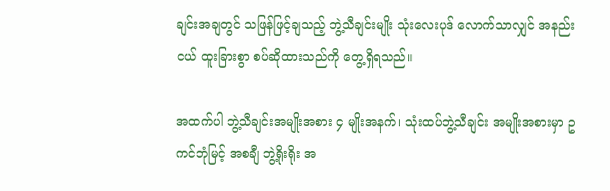ချင်းအချတွင် သဖြန်ဖြင့်ချသည့် ဘွဲ့သီချင်းမျိုး သုံးလေးပုဒ် လောက်သာလျှင် အနည်းငယ် ထူးခြားစွာ စပ်ဆိုထားသည်ကို တွေ့ရှိရသည်။

အထက်ပါ ဘွဲ့သီချင်းအမျိုးအစား ၄ မျိုးအနက်၊ သုံးထပ်ဘွဲ့သီချင်း အမျိုးအစားမှာ ဥကင်ဘုံမြင့် အစချီ ဘွဲ့ရိုးရိုး အ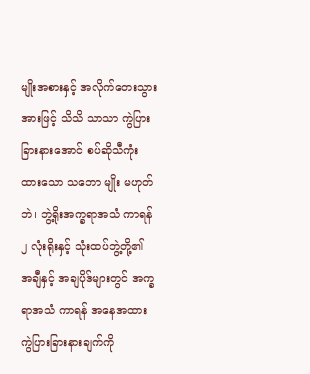မျိုးအစားနှင့် အလိုက်တေးသွားအားဖြင့် သိသိ သာသာ ကွဲပြားခြားနားအောင် စပ်ဆိုသီကုံးထားသော သဘော မျိုး မဟုတ်ဘဲ၊ ဘွဲ့ရိုးအက္ခရာအသံ ကာရန် ၂ လုံးရိုးနှင့် သုံးထပ်ဘွဲ့တို့၏ အချီနှင့် အချပိုဒ်များတွင် အက္ခရာအသံ ကာရန် အနေအထား ကွဲပြားခြားနားချက်ကို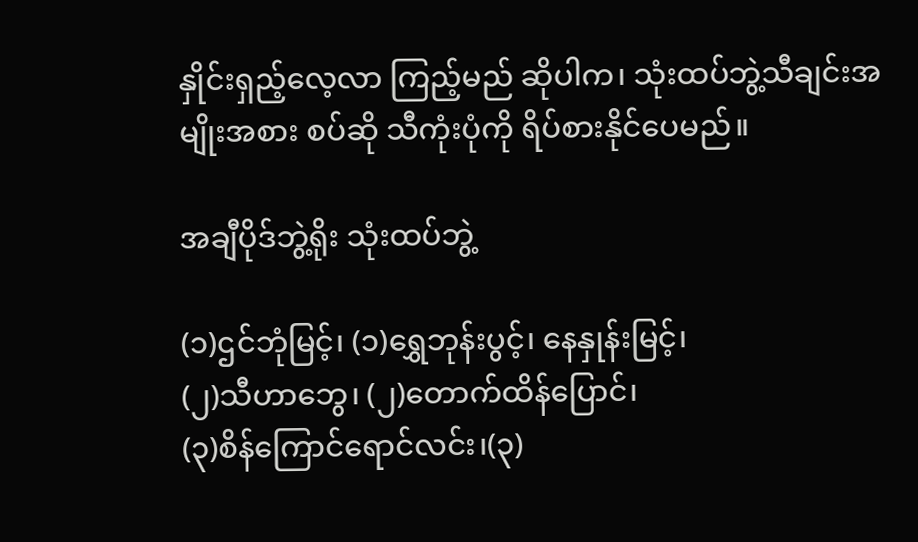နှိုင်းရှည့်လေ့လာ ကြည့်မည် ဆိုပါက၊ သုံးထပ်ဘွဲ့သီချင်းအမျိုးအစား စပ်ဆို သီကုံးပုံကို ရိပ်စားနိုင်ပေမည်။

အချီပိုဒ်ဘွဲ့ရိုး သုံးထပ်ဘွဲ့

(၁)ဌင်ဘုံမြင့်၊ (၁)ရွှေဘုန်းပွင့်၊ နေနှုန်းမြင့်၊
(၂)သီဟာဘွေ၊ (၂)တောက်ထိန်ပြောင်၊
(၃)စိန်ကြောင်ရောင်လင်း၊(၃)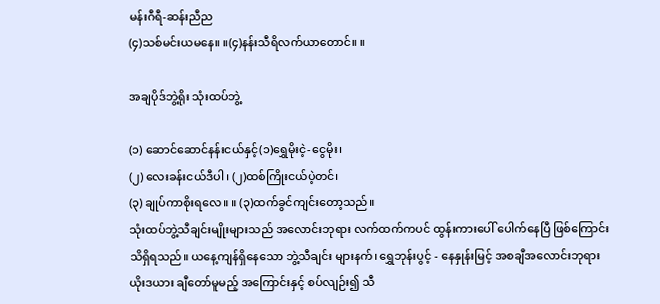မန်းဂီရီ-ဆန်းညီည
(၄)သစ်မင်းယမနေ။ ။(၄)နန်းသီရိလက်ယာတောင်။ ။

အချပိုဒ်ဘွဲ့ရိုး သုံးထပ်ဘွဲ့

(၁) ဆောင်ဆောင်နန်းငယ်နှင့်(၁)ရွှေမိုးငဲ့-ငွေမိုး၊
(၂) လေးခန်းငယ်ဒီပါ၊ (၂)ထစ်ကြိုးငယ်ပဲ့တင်၊
(၃) ချုပ်ကာစိုးရလေ။ ။ (၃)ထက်ခွင်ကျင်းတော့သည်။
သုံးထပ်ဘွဲ့သီချင်းမျိုးများသည် အလောင်းဘုရား လက်ထက်ကပင် ထွန်းကားပေါ် ပေါက်နေပြီ ဖြစ်ကြောင်း သိရှိရသည်။ ယနေ့ကျန်ရှိနေသော ဘွဲ့သီချင်း များနက်၊ ရွှေဘုန်းပွင့် - နေနှုန်းမြင့် အစချီအလောင်းဘုရား ယိုးဒယား ချီတော်မူမည့် အကြောင်းနှင့် စပ်လျဉ်း၍ သီ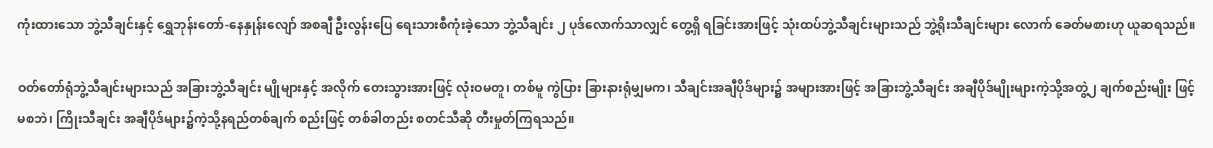ကုံးထားသော ဘွဲ့သီချင်းနှင့် ရွှေဘုန်းတော်-နေနှုန်းလျော် အစချီ ဦးလွန်းပြေ ရေးသားစီကုံးခဲ့သော ဘွဲ့သီချင်း ၂ ပုဒ်လောက်သာလျှင် တွေ့ရှိ ရခြင်းအားဖြင့် သုံးထပ်ဘွဲ့သီချင်းများသည် ဘွဲ့ရိုးသီချင်းများ လောက် ခေတ်မစားဟု ယူဆရသည်။

ဝတ်တော်ရုံဘွဲ့သီချင်းများသည် အခြားဘွဲ့သီချင်း မျိုများနှင့် အလိုက် တေးသွားအားဖြင့် လုံးဝမတူ၊ တစ်မူ ကွဲပြား ခြားနားရုံမျှမက၊ သီချင်းအချီပိုဒ်များ၌ အများအားဖြင့် အခြားဘွဲ့သီချင်း အချီပိုဒ်မျိုးများကဲ့သို့အတွဲ့၂ ချက်စည်းမျိုး ဖြင့် မစဘဲ၊ ကြိုးသီချင်း အချီပိုဒ်များ၌ကဲ့သို့နရည်တစ်ချက် စည်းဖြင့် တစ်ခါတည်း စတင်သီဆို တီးမှုတ်ကြရသည်။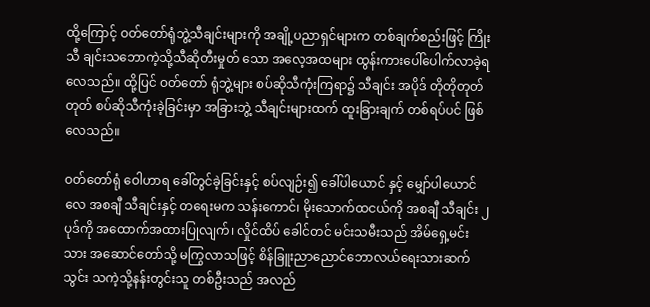ထို့ကြောင့် ဝတ်တော်ရုံဘွဲ့သီချင်းများကို အချို့ပညာရှင်များက တစ်ချက်စည်းဖြင့် ကြိုးသီ ချင်းသဘောကဲ့သို့သီဆိုတီးမှုတ် သော အလေ့အထများ ထွန်းကားပေါ်ပေါက်လာခဲ့ရလေသည်။ ထို့ပြင် ဝတ်တော် ရုံဘွဲ့များ စပ်ဆိုသီကုံးကြရာ၌ သီချင်း အပိုဒ် တိုတိုတုတ်တုတ် စပ်ဆိုသီကုံးခဲ့ခြင်းမှာ အခြားဘွဲ့ သီချင်းများထက် ထူးခြားချက် တစ်ရပ်ပင် ဖြစ်လေသည်။

ဝတ်တော်ရုံ ဝေါဟာရ ခေါ်တွင်ခဲ့ခြင်းနှင့် စပ်လျဉ်း၍ ခေါ်ပါယောင် နှင့် မျှော်ပါယောင်လေ အစချီ သီချင်းနှင့် တရေးမက သန်းကောင်၊ မိုးသောက်ထငယ်ကို အစချီ သီချင်း ၂ ပုဒ်ကို အထောက်အထားပြုလျက်၊ လှိုင်ထိပ် ခေါင်တင် မင်းသမီးသည် အိမ်ရှေ့မင်းသား အဆောင်တော်သို့ မကြွလာသဖြင့် စိန်ခြူးညာညောင်ဘောလယ်ရေးသားဆက်သွင်း သကဲ့သို့နန်းတွင်းသူ တစ်ဦးသည် အလည်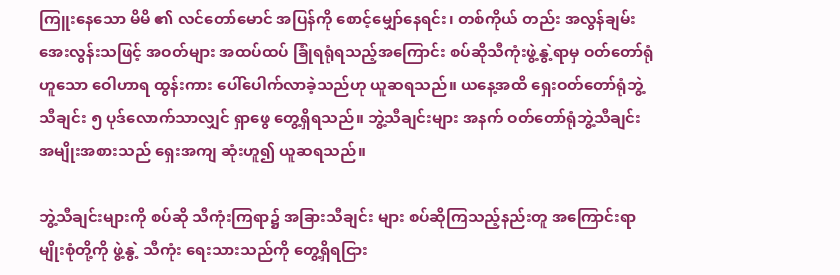ကြူးနေသော မိမိ ၏ လင်တော်မောင် အပြန်ကို စောင့်မျှော်နေရင်း၊ တစ်ကိုယ် တည်း အလွန်ချမ်းအေးလွန်းသဖြင့် အဝတ်များ အထပ်ထပ် ခြုံရရုံရသည့်အကြောင်း စပ်ဆိုသီကုံးဖွဲ့နွဲ့ရာမှ ဝတ်တော်ရုံ ဟူသော ဝေါဟာရ ထွန်းကား ပေါ်ပေါက်လာခဲ့သည်ဟု ယူဆရသည်။ ယနေ့အထိ ရှေးဝတ်တော်ရုံဘွဲ့သီချင်း ၅ ပုဒ်လောက်သာလျှင် ရှာဖွေ တွေ့ရှိရသည်။ ဘွဲ့သီချင်းများ အနက် ဝတ်တော်ရုံဘွဲ့သီချင်း အမျိုးအစားသည် ရှေးအကျ ဆုံးဟူ၍ ယူဆရသည်။

ဘွဲ့သီချင်းများကို စပ်ဆို သီကုံးကြရာ၌ အခြားသီချင်း များ စပ်ဆိုကြသည့်နည်းတူ အကြောင်းရာမျိုးစုံတို့ကို ဖွဲ့နွဲ့ သီကုံး ရေးသားသည်ကို တွေ့ရှိရငြား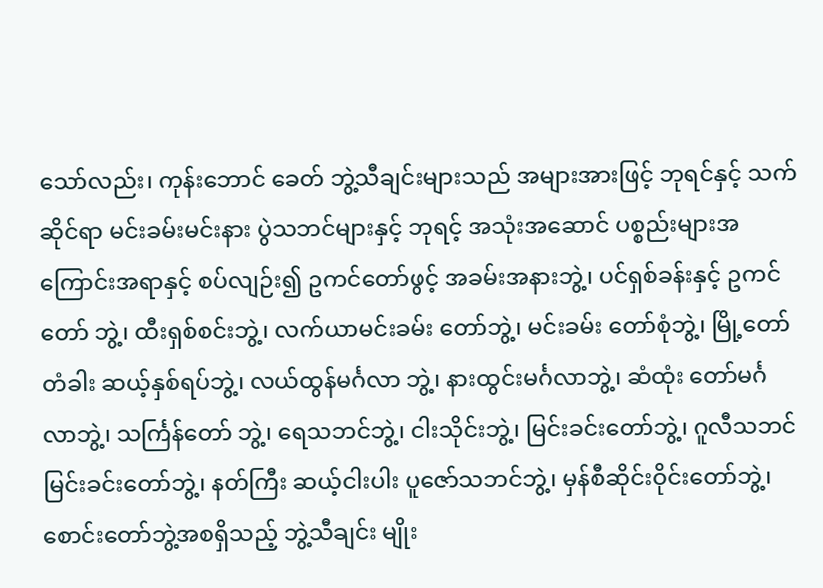သော်လည်း၊ ကုန်းဘောင် ခေတ် ဘွဲ့သီချင်းများသည် အများအားဖြင့် ဘုရင်နှင့် သက်ဆိုင်ရာ မင်းခမ်းမင်းနား ပွဲသဘင်များနှင့် ဘုရင့် အသုံးအဆောင် ပစ္စည်းများအကြောင်းအရာနှင့် စပ်လျဉ်း၍ ဥကင်တော်ဖွင့် အခမ်းအနားဘွဲ့၊ ပင်ရှစ်ခန်းနှင့် ဥကင်တော် ဘွဲ့၊ ထီးရှစ်စင်းဘွဲ့၊ လက်ယာမင်းခမ်း တော်ဘွဲ့၊ မင်းခမ်း တော်စုံဘွဲ့၊ မြို့တော်တံခါး ဆယ့်နှစ်ရပ်ဘွဲ့၊ လယ်ထွန်မင်္ဂလာ ဘွဲ့၊ နားထွင်းမင်္ဂလာဘွဲ့၊ ဆံထုံး တော်မင်္ဂလာဘွဲ့၊ သင်္ကြန်တော် ဘွဲ့၊ ရေသဘင်ဘွဲ့၊ ငါးသိုင်းဘွဲ့၊ မြင်းခင်းတော်ဘွဲ့၊ ဂူလီသဘင် မြင်းခင်းတော်ဘွဲ့၊ နတ်ကြီး ဆယ့်ငါးပါး ပူဇော်သဘင်ဘွဲ့၊ မှန်စီဆိုင်းဝိုင်းတော်ဘွဲ့၊ စောင်းတော်ဘွဲ့အစရှိသည့် ဘွဲ့သီချင်း မျိုး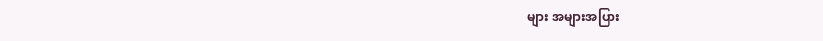များ အများအပြား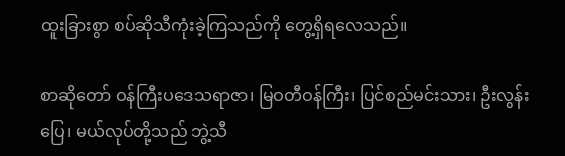ထူးခြားစွာ စပ်ဆိုသီကုံးခဲ့ကြသည်ကို တွေ့ရှိရလေသည်။

စာဆိုတော် ဝန်ကြီးပဒေသရာဇာ၊ မြဝတီဝန်ကြီး၊ ပြင်စည်မင်းသား၊ ဦးလွန်းပြေ၊ မယ်လုပ်တို့သည် ဘွဲ့သီ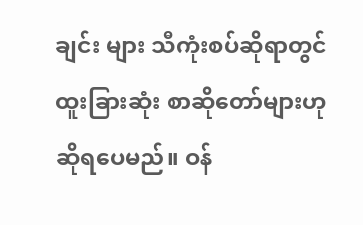ချင်း များ သီကုံးစပ်ဆိုရာတွင် ထူးခြားဆုံး စာဆိုတော်များဟု ဆိုရပေမည်။ ဝန်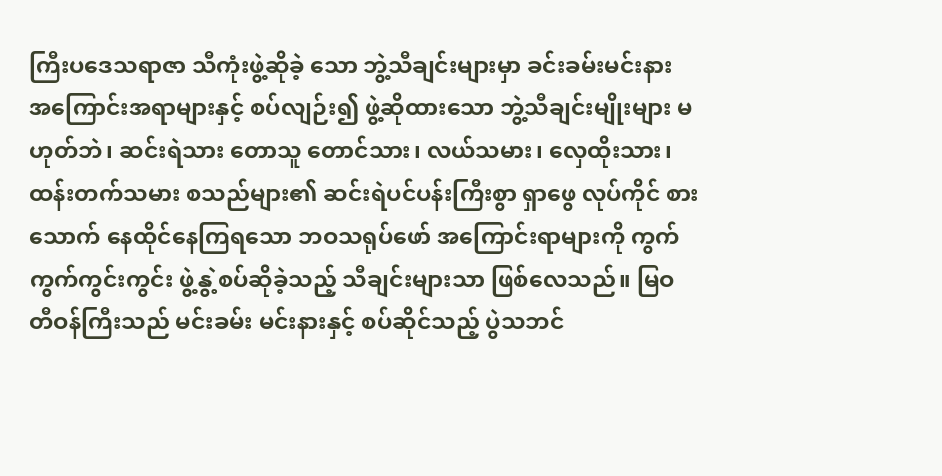ကြီးပဒေသရာဇာ သီကုံးဖွဲ့ဆိုခဲ့ သော ဘွဲ့သီချင်းများမှာ ခင်းခမ်းမင်းနား အကြောင်းအရာများနှင့် စပ်လျဉ်း၍ ဖွဲ့ဆိုထားသော ဘွဲ့သီချင်းမျိုးများ မဟုတ်ဘဲ၊ ဆင်းရဲသား တောသူ တောင်သား၊ လယ်သမား၊ လှေထိုးသား၊ ထန်းတက်သမား စသည်များ၏ ဆင်းရဲပင်ပန်းကြီးစွာ ရှာဖွေ လုပ်ကိုင် စားသောက် နေထိုင်နေကြရသော ဘဝသရုပ်ဖော် အကြောင်းရာများကို ကွက်ကွက်ကွင်းကွင်း ဖွဲ့နွဲ့စပ်ဆိုခဲ့သည့် သီချင်းများသာ ဖြစ်လေသည်။ မြဝတီဝန်ကြီးသည် မင်းခမ်း မင်းနားနှင့် စပ်ဆိုင်သည့် ပွဲသဘင်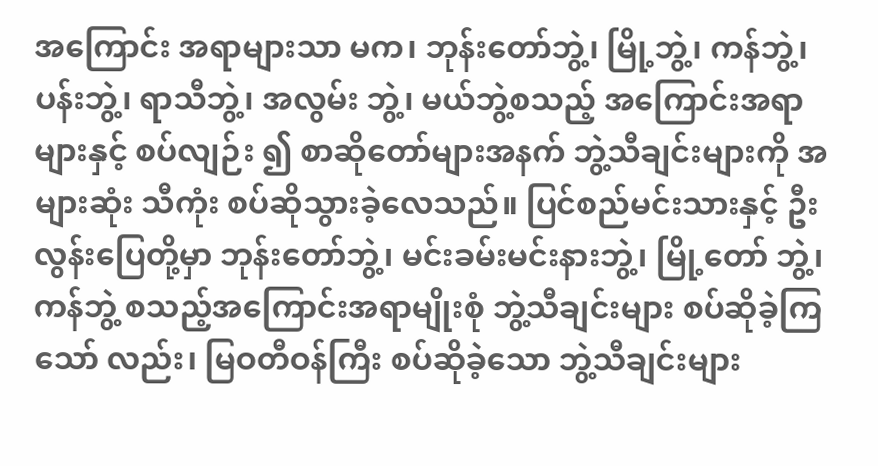အကြောင်း အရာများသာ မက၊ ဘုန်းတော်ဘွဲ့၊ မြို့ဘွဲ့၊ ကန်ဘွဲ့၊ ပန်းဘွဲ့၊ ရာသီဘွဲ့၊ အလွမ်း ဘွဲ့၊ မယ်ဘွဲ့စသည့် အကြောင်းအရာများနှင့် စပ်လျဉ်း ၍ စာဆိုတော်များအနက် ဘွဲ့သီချင်းများကို အများဆုံး သီကုံး စပ်ဆိုသွားခဲ့လေသည်။ ပြင်စည်မင်းသားနှင့် ဦးလွန်းပြေတို့မှာ ဘုန်းတော်ဘွဲ့၊ မင်းခမ်းမင်းနားဘွဲ့၊ မြို့တော် ဘွဲ့၊ ကန်ဘွဲ့ စသည့်အကြောင်းအရာမျိုးစုံ ဘွဲ့သီချင်းများ စပ်ဆိုခဲ့ကြသော် လည်း၊ မြဝတီဝန်ကြီး စပ်ဆိုခဲ့သော ဘွဲ့သီချင်းများ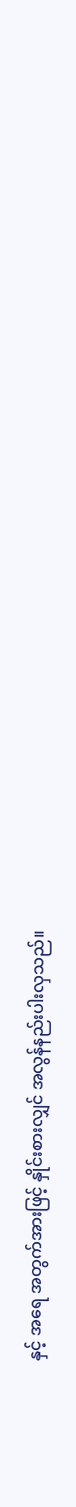နှင့် အရေ အတွက်အားဖြင့် နှိုင်းစားလျှင် အလွန်နည်းပါးလှသည်။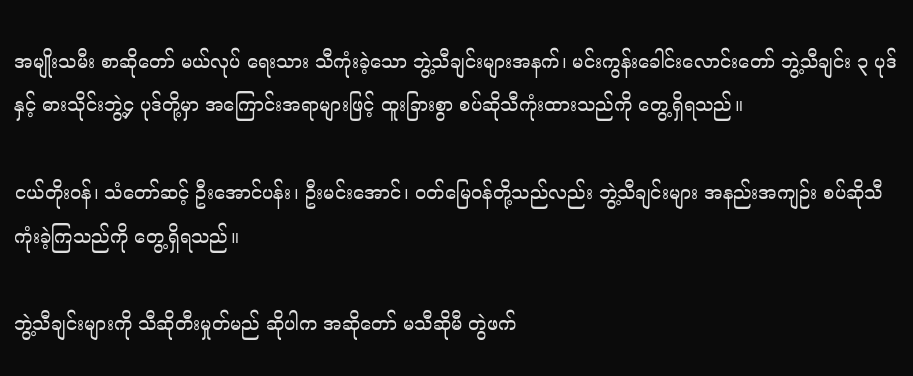အမျိုးသမီး စာဆိုတော် မယ်လုပ် ရေးသား သီကုံးခဲ့သော ဘွဲ့သီချင်းများအနက်၊ မင်းကွန်းခေါင်းလောင်းတော် ဘွဲ့သီချင်း ၃ ပုဒ်နှင့် ဓားသိုင်းဘွဲ့၄ ပုဒ်တို့မှာ အကြောင်းအရာများဖြင့် ထူးခြားစွာ စပ်ဆိုသီကုံးထားသည်ကို တွေ့ရှိရသည်။

ငယ်တိုးဝန်၊ သံတော်ဆင့် ဦးအောင်ပန်း၊ ဦးမင်းအောင်၊ ဝတ်မြေဝန်တို့သည်လည်း ဘွဲ့သီချင်းများ အနည်းအကျဉ်း စပ်ဆိုသီကုံးခဲ့ကြသည်ကို တွေ့ရှိရသည်။

ဘွဲ့သီချင်းများကို သီဆိုတီးမှုတ်မည် ဆိုပါက အဆိုတော် မသီဆိုမီ တွဲဖက်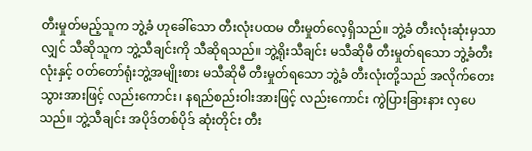တီးမှုတ်မည့်သူက ဘွဲ့ခံ ဟုခေါ်သော တီးလုံးပထမ တီးမှုတ်လေ့ရှိသည်။ ဘွဲ့ခံ တီးလုံးဆုံးမှသာလျှင် သီဆိုသူက ဘွဲ့သီချင်းကို သီဆိုရသည်။ ဘွဲ့ရိုးသီချင်း မသီဆိုမီ တီးမှုတ်ရသော ဘွဲ့ခံတီးလုံးနှင့် ဝတ်တော်ရုံးဘွဲ့အမျိုးစား မသီဆိုမီ တီးမှုတ်ရသော ဘွဲ့ခံ တီးလုံးတို့သည် အလိုက်တေးသွားအားဖြင့် လည်းကောင်း၊ နရည်စည်းဝါးအားဖြင့် လည်းကောင်း ကွဲပြားခြားနား လှပေ သည်။ ဘွဲ့သီချင်း အပိုဒ်တစ်ပိုဒ် ဆုံးတိုင်း တီး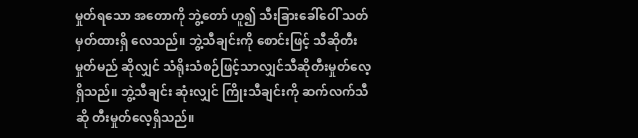မှုတ်ရသော အတောကို ဘွဲ့တော် ဟူ၍ သီးခြားခေါ်ဝေါ် သတ်မှတ်ထားရှိ လေသည်။ ဘွဲ့သီချင်းကို စောင်းဖြင့် သီဆိုတီးမှုတ်မည် ဆိုလျှင် သံရိုးသံစဉ်ဖြင့်သာလျှင်သီဆိုတီးမှုတ်လေ့ရှိသည်။ ဘွဲ့သီချင်း ဆုံးလျှင် ကြိုးသီချင်းကို ဆက်လက်သီဆို တီးမှုတ်လေ့ရှိသည်။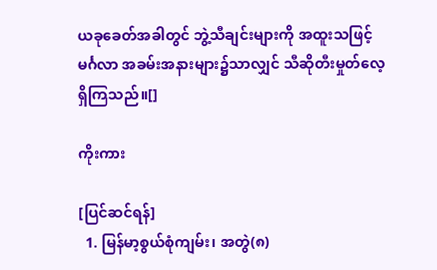ယခုခေတ်အခါတွင် ဘွဲ့သီချင်းများကို အထူးသဖြင့် မင်္ဂလာ အခမ်းအနားများ၌သာလျှင် သီဆိုတီးမှုတ်လေ့ရှိကြသည်။[]

ကိုးကား

[ပြင်ဆင်ရန်]
  1. မြန်မာ့စွယ်စုံကျမ်း၊ အတွဲ(၈)